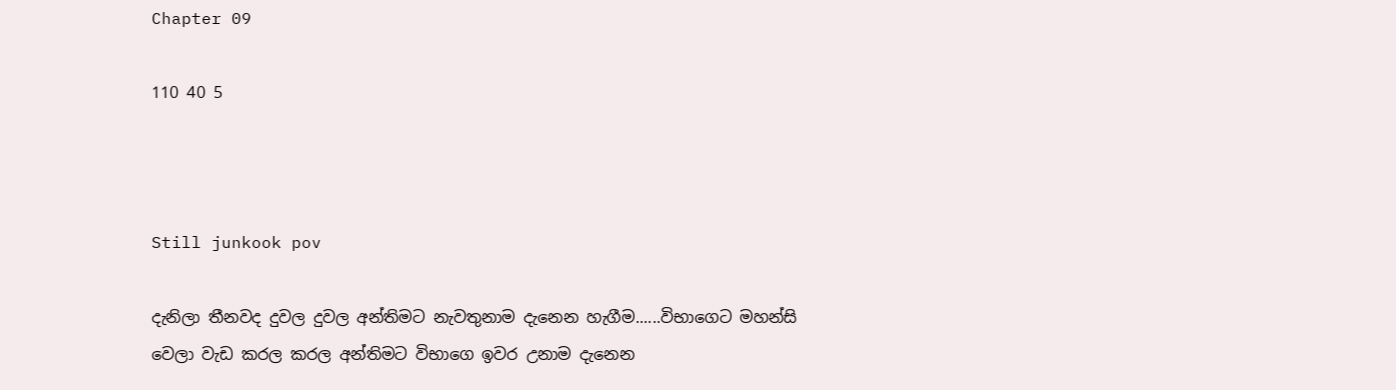Chapter 09

110 40 5



Still junkook pov

දැනිලා තීනවද දුවල දුවල අන්තිමට නැවතුනාම දැනෙන හැගීම......විභාගෙට මහන්සි වෙලා වැඩ කරල කරල අන්තිමට විභාගෙ ඉවර උනාම දැනෙන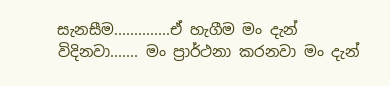සැනසීම..............ඒ හැගීම මං දැන් විදිනවා....... මං ප්‍රාර්ථනා කරනවා මං දැන්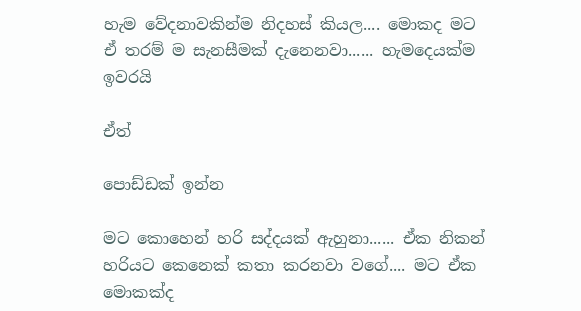හැම වේදනාවකින්ම නිදහස් කියල.... මොකද මට ඒ තරම් ම සැනසීමක් දැනෙනවා...... හැමදෙයක්ම ඉවරයි

ඒත්

පොඩ්ඩක් ඉන්න

මට කොහෙන් හරි සද්දයක් ඇහුනා...... ඒක නිකන් හරියට කෙනෙක් කතා කරනවා වගේ.... මට ඒක මොකක්ද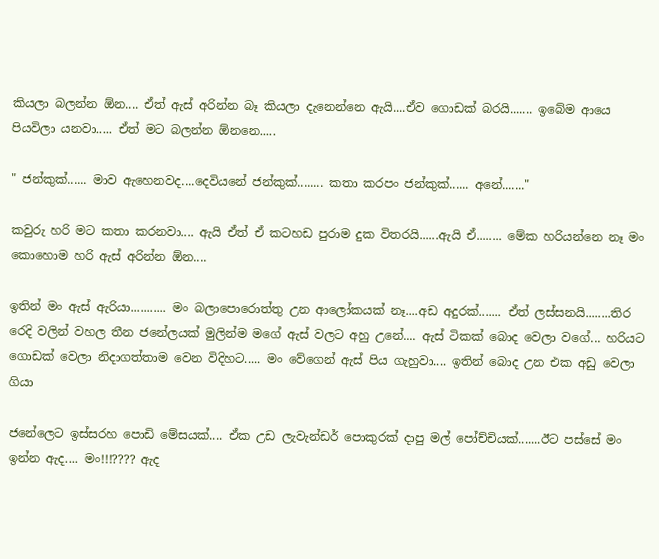කියලා බලන්න ඕන.... ඒත් ඇස් අරින්න බෑ කියලා දැනෙන්නෙ ඇයි....ඒව ගොඩක් බරයි....... ඉබේම ආයෙ පියවිලා යනවා..... ඒත් මට බලන්න ඕනනෙ.....

" ජන්කුක්...... මාව ඇහෙනවද....දෙවියනේ ජන්කුක්........ කතා කරපං ජන්කුක්...... අනේ......."

කවුරු හරි මට කතා කරනවා.... ඇයි ඒත් ඒ කටහඩ පුරාම දුක විතරයි......ඇයි ඒ........ මේක හරියන්නෙ නෑ මං කොහොම හරි ඇස් අරින්න ඕන....

ඉතින් මං ඇස් ඇරියා........... මං බලාපොරොත්තු උන ආලෝකයක් නෑ....අඩ අදුරක්....... ඒත් ලස්සනයි........තිර රෙදි වලින් වහල තීන ජනේලයක් මුලින්ම මගේ ඇස් වලට අහු උනේ.... ඇස් ටිකක් බොද වෙලා වගේ... හරියට ගොඩක් වෙලා නිදාගත්තාම වෙන විදිහට..... මං වේගෙන් ඇස් පිය ගැහුවා.... ඉතින් බොද උන එක අඩු වෙලා ගියා

ජනේලෙට ඉස්සරහ පොඩි මේසයක්.... ඒක උඩ ලැවැන්ඩර් පොකුරක් දාපු මල් පෝච්චියක්.......ඊට පස්සේ මං ඉන්න ඇද.... මං!!!???? ඇද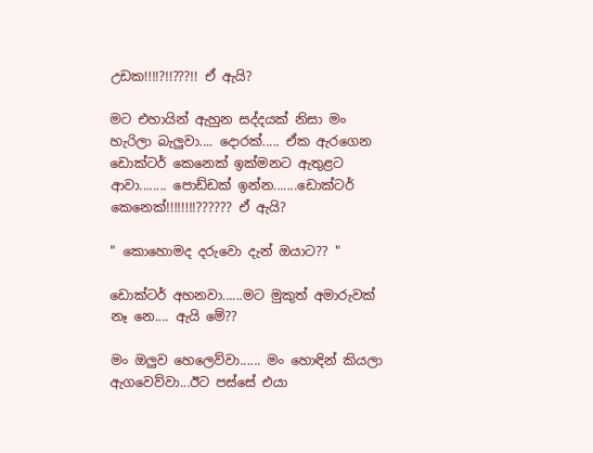උඩක!!!!?!!???!! ඒ ඇයි?

මට එහායින් ඇහුන සද්දයක් නිසා මං හැරිලා බැලුවා.... දොරක්..... ඒක ඇරගෙන ඩොක්ටර් කෙනෙක් ඉක්මනට ඇතුළට ආවා........ පොඩ්ඩක් ඉන්න.......ඩොක්ටර් කෙනෙක්!!!!!!!!?????? ඒ ඇයි?

" කොහොමද දරුවො දැන් ඔයාට?? "

ඩොක්ටර් අහනවා......මට මුකුත් අමාරුවක් නෑ නෙ.... ඇයි මේ??

මං ඔලුව හෙලෙව්වා...... මං හොඳින් කියලා ඇගවෙව්වා...ඊට පස්සේ එයා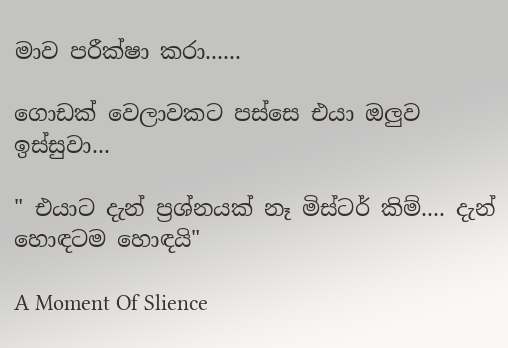මාව පරීක්ෂා කරා......

ගොඩක් වෙලාවකට පස්සෙ එයා ඔලුව ඉස්සුවා...

" එයාට දැන් ප්‍රශ්නයක් නෑ මිස්ටර් කිම්.... දැන් හොඳටම හොඳයි"

A Moment Of Slience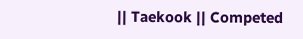|| Taekook || Competed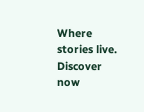Where stories live. Discover now